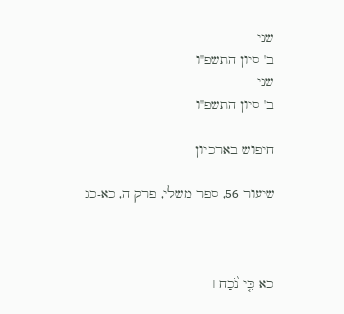שני
ב' סיון התשפ"ו
שני
ב' סיון התשפ"ו

חיפוש בארכיון

שיעור 56, ספר משלי, פרק ה, כא-כג



כא כִּ֤י נֹ֨כַח ׀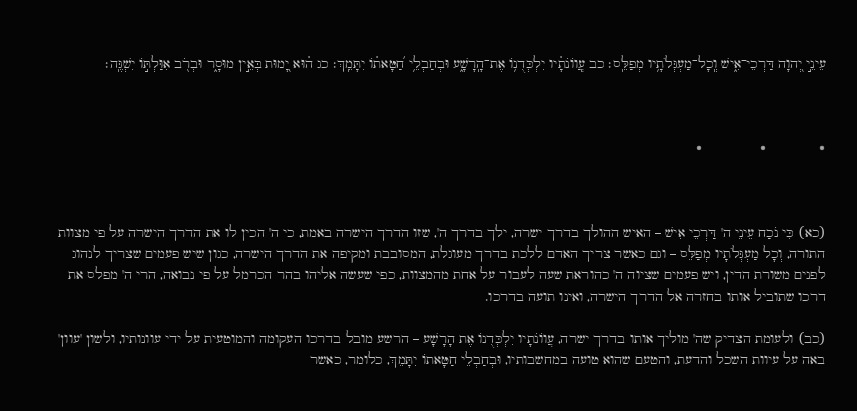עֵינֵ֣י יְ֭הוָה דַּרְכֵי־אִ֑ישׁ וְֽכָל־מַעְגְּלֹתָ֥יו מְפַלֵּֽס׃ כב עֲֽוו͏ֹנֹתָ֗יו יִלְכְּדֻנ֥וֹ אֶת־הָֽרָשָׁ֑ע וּבְחַבְלֵ֥י חַ֝טָּאת֗וֹ יִתָּמֵֽךְ׃ כג ה֗וּא יָ֭מוּת בְּאֵ֣ין מוּסָ֑ר וּבְרֹ֖ב אִוַּלְתּ֣וֹ יִשְׁגֶּֽה׃



֍             ֍              ֍



(כא) כִּי נֹכַח עֵינֵי ה' דַּרְכֵי אִישׁ – האיש ההולך בדרך ישרה, ילך בדרך ה', שזו הדרך הישרה באמת, כי ה' הכין לו את הדרך הישרה על פי מצוות התורה, וְכָל מַעְגְּלֹתָיו מְפַלֵּס – וגם כאשר צריך האדם ללכת בדרך מעוגלת, המסובבת ומקיפה את הדרך הישרה, כגון שיש פעמים שצריך לנהוג לפנים משורת הדין, ויש פעמים שציוה ה' כהוראת שעה לעבור על אחת מהמצוות, כפי שעשה אליהו בהר הכרמל על פי נבואה, הרי ה' מפלס את דרכו שתוביל אותו בחזרה אל הדרך הישרה, ואינו תועה בדרכו.

(כב) ולעומת הצדיק שה' מוליך אותו בדרך ישרה, עֲווֹנֹתָיו יִלְכְּדֻנוֹ אֶת הָרָשָׁע – הרשע מובל בדרכו העקומה והמוטעית על ידי עוונותיו, ולשון 'עוון' באה על עיוות השכל והדעת, והטעם שהוא טועה במחשבותיו, וּבְחַבְלֵי חַטָּאתוֹ יִתָּמֵךְ, כלומר, כאשר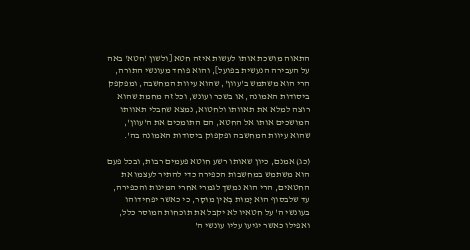התאוה מושכת אותו לעשות איזה חטא [ולשון 'חטא' באה על העבירה הנעשית בפועל], והוא פוחד מעונשי התורה, הרי הוא משתמש ב'עוון', שהוא עיוות המחשבה, ומפקפק ביסודות האמונה, או בשכר ועונש, וכל זה מחמת שהוא רוצה למלא את תאוותו ולחטוא, נמצא שחבלי תאוותו המושכים אותו אל החטא, הם התומכים את ה'עוון', שהוא עיוות המחשבה ופקפוק ביסודות האמונה בה'.

(כג) אמנם, כיון שאותו רשע חוטא פעמים רבות, ובכל פעם הוא משתמש במחשבות הכפירה כדי להתיר לעצמו את החטאים, הרי הוא נמשך לגמרי אחרי המינות והכפירה, עד שלבסוף הוּא יָמוּת בְּאֵין מוּסָר, כי כאשר יפחידוהו בעונשי ה' על חטאיו לא יקבל את תוכחות המוסר כלל, ואפילו כאשר יגיעו עליו עונשי ה'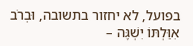בפועל, לא יחזור בתשובה, וּבְרֹב אִוַּלְתּוֹ יִשְׁגֶּה –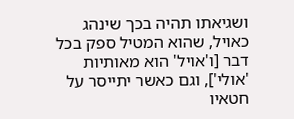ושגיאתו תהיה בכך שינהג כאויל, שהוא המטיל ספק בכל דבר [ו'אויל' הוא מאותיות 'אולי'], וגם כאשר יתייסר על חטאיו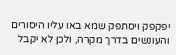יפקפק ויסתפק שמא באו עליו היסורים והעונשים בדרך מקרה, ולכן לא יקבל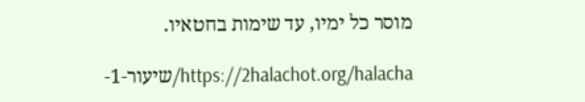מוסר כל ימיו, עד שימות בחטאיו.

https://2halachot.org/halacha/שיעור-1-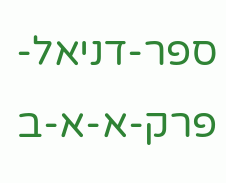ספר-דניאל-פרק-א-א-ב